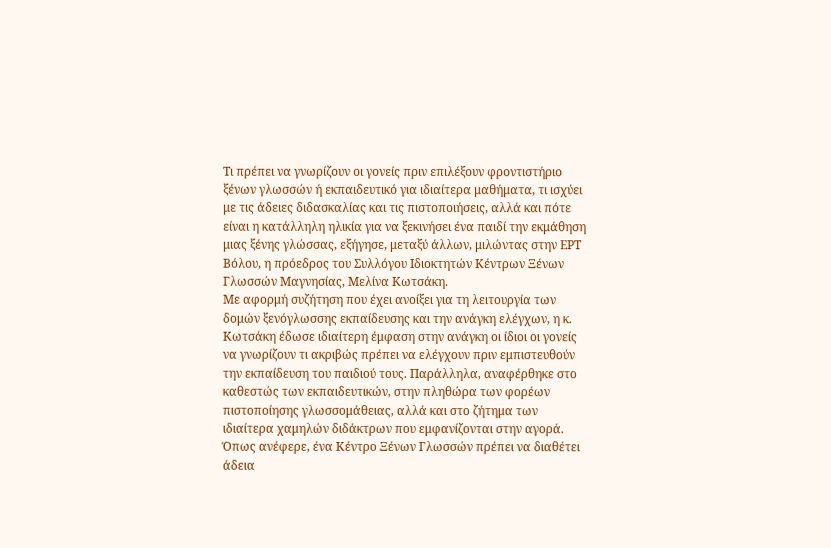Τι πρέπει να γνωρίζουν οι γονείς πριν επιλέξουν φροντιστήριο ξένων γλωσσών ή εκπαιδευτικό για ιδιαίτερα μαθήματα, τι ισχύει με τις άδειες διδασκαλίας και τις πιστοποιήσεις, αλλά και πότε είναι η κατάλληλη ηλικία για να ξεκινήσει ένα παιδί την εκμάθηση μιας ξένης γλώσσας, εξήγησε, μεταξύ άλλων, μιλώντας στην ΕΡΤ Βόλου, η πρόεδρος του Συλλόγου Ιδιοκτητών Κέντρων Ξένων Γλωσσών Μαγνησίας, Μελίνα Κωτσάκη.
Με αφορμή συζήτηση που έχει ανοίξει για τη λειτουργία των δομών ξενόγλωσσης εκπαίδευσης και την ανάγκη ελέγχων, η κ. Κωτσάκη έδωσε ιδιαίτερη έμφαση στην ανάγκη οι ίδιοι οι γονείς να γνωρίζουν τι ακριβώς πρέπει να ελέγχουν πριν εμπιστευθούν την εκπαίδευση του παιδιού τους. Παράλληλα, αναφέρθηκε στο καθεστώς των εκπαιδευτικών, στην πληθώρα των φορέων πιστοποίησης γλωσσομάθειας, αλλά και στο ζήτημα των ιδιαίτερα χαμηλών διδάκτρων που εμφανίζονται στην αγορά.
Όπως ανέφερε, ένα Κέντρο Ξένων Γλωσσών πρέπει να διαθέτει άδεια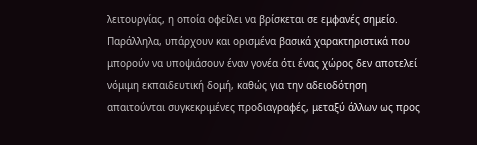λειτουργίας, η οποία οφείλει να βρίσκεται σε εμφανές σημείο. Παράλληλα, υπάρχουν και ορισμένα βασικά χαρακτηριστικά που μπορούν να υποψιάσουν έναν γονέα ότι ένας χώρος δεν αποτελεί νόμιμη εκπαιδευτική δομή, καθώς για την αδειοδότηση απαιτούνται συγκεκριμένες προδιαγραφές, μεταξύ άλλων ως προς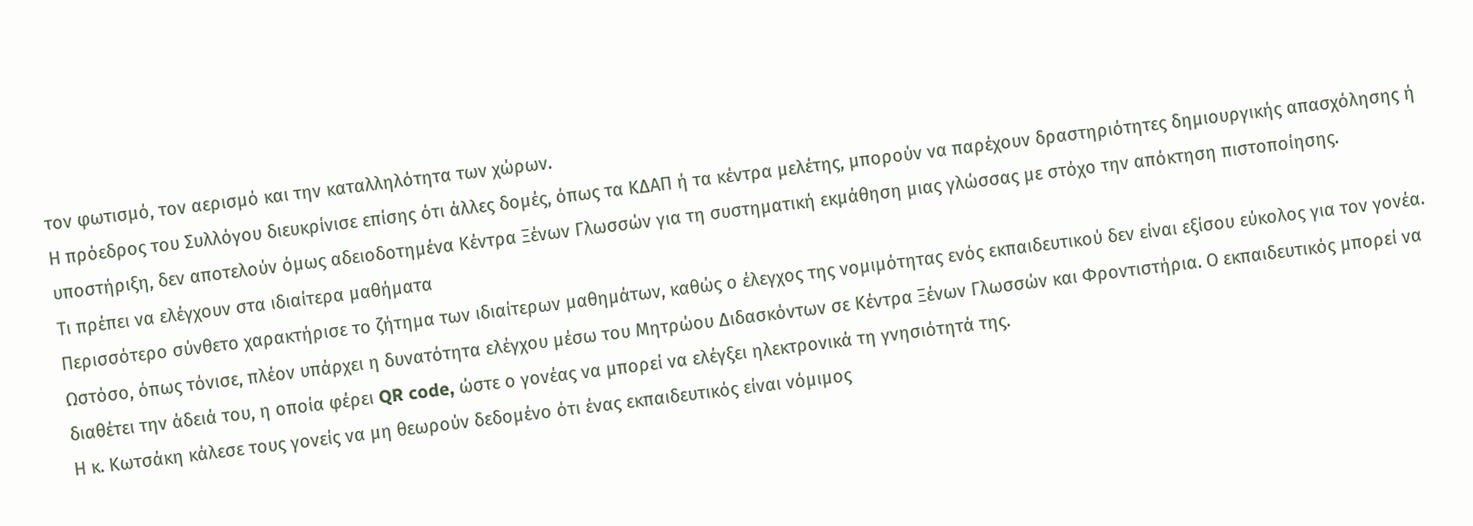τον φωτισμό, τον αερισμό και την καταλληλότητα των χώρων.
Η πρόεδρος του Συλλόγου διευκρίνισε επίσης ότι άλλες δομές, όπως τα ΚΔΑΠ ή τα κέντρα μελέτης, μπορούν να παρέχουν δραστηριότητες δημιουργικής απασχόλησης ή υποστήριξη, δεν αποτελούν όμως αδειοδοτημένα Κέντρα Ξένων Γλωσσών για τη συστηματική εκμάθηση μιας γλώσσας με στόχο την απόκτηση πιστοποίησης.
Τι πρέπει να ελέγχουν στα ιδιαίτερα μαθήματα
Περισσότερο σύνθετο χαρακτήρισε το ζήτημα των ιδιαίτερων μαθημάτων, καθώς ο έλεγχος της νομιμότητας ενός εκπαιδευτικού δεν είναι εξίσου εύκολος για τον γονέα.
Ωστόσο, όπως τόνισε, πλέον υπάρχει η δυνατότητα ελέγχου μέσω του Μητρώου Διδασκόντων σε Κέντρα Ξένων Γλωσσών και Φροντιστήρια. Ο εκπαιδευτικός μπορεί να διαθέτει την άδειά του, η οποία φέρει QR code, ώστε ο γονέας να μπορεί να ελέγξει ηλεκτρονικά τη γνησιότητά της.
Η κ. Κωτσάκη κάλεσε τους γονείς να μη θεωρούν δεδομένο ότι ένας εκπαιδευτικός είναι νόμιμος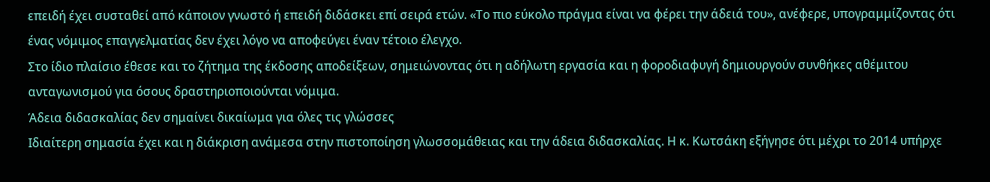επειδή έχει συσταθεί από κάποιον γνωστό ή επειδή διδάσκει επί σειρά ετών. «Το πιο εύκολο πράγμα είναι να φέρει την άδειά του», ανέφερε, υπογραμμίζοντας ότι ένας νόμιμος επαγγελματίας δεν έχει λόγο να αποφεύγει έναν τέτοιο έλεγχο.
Στο ίδιο πλαίσιο έθεσε και το ζήτημα της έκδοσης αποδείξεων, σημειώνοντας ότι η αδήλωτη εργασία και η φοροδιαφυγή δημιουργούν συνθήκες αθέμιτου ανταγωνισμού για όσους δραστηριοποιούνται νόμιμα.
Άδεια διδασκαλίας δεν σημαίνει δικαίωμα για όλες τις γλώσσες
Ιδιαίτερη σημασία έχει και η διάκριση ανάμεσα στην πιστοποίηση γλωσσομάθειας και την άδεια διδασκαλίας. Η κ. Κωτσάκη εξήγησε ότι μέχρι το 2014 υπήρχε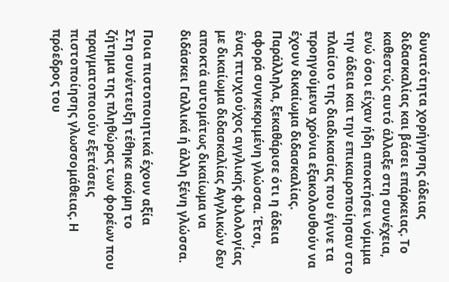δυνατότητα χορήγησης άδειας διδασκαλίας και βάσει επάρκειας. Το καθεστώς αυτό άλλαξε στη συνέχεια, ενώ όσοι είχαν ήδη αποκτήσει νόμιμα την άδεια και την επικαιροποίησαν στο πλαίσιο της διαδικασίας που έγινε τα προηγούμενα χρόνια εξακολουθούν να έχουν δικαίωμα διδασκαλίας.
Παράλληλα, ξεκαθάρισε ότι η άδεια αφορά συγκεκριμένη γλώσσα. Έτσι, ένας πτυχιούχος αγγλικής φιλολογίας με δικαίωμα διδασκαλίας Αγγλικών δεν αποκτά αυτομάτως δικαίωμα να διδάσκει Γαλλικά ή άλλη ξένη γλώσσα.

Ποια πιστοποιητικά έχουν αξία
Στη συνέντευξη τέθηκε ακόμη το ζήτημα της πληθώρας των φορέων που πραγματοποιούν εξετάσεις πιστοποίησης γλωσσομάθειας. Η πρόεδρος του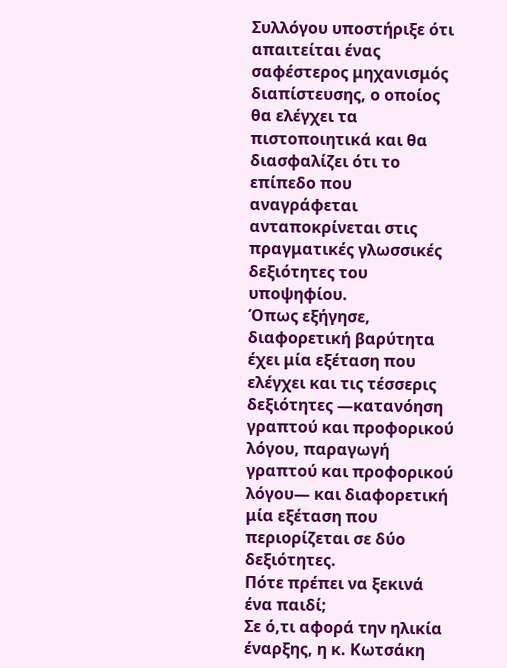Συλλόγου υποστήριξε ότι απαιτείται ένας σαφέστερος μηχανισμός διαπίστευσης, ο οποίος θα ελέγχει τα πιστοποιητικά και θα διασφαλίζει ότι το επίπεδο που αναγράφεται ανταποκρίνεται στις πραγματικές γλωσσικές δεξιότητες του υποψηφίου.
Όπως εξήγησε, διαφορετική βαρύτητα έχει μία εξέταση που ελέγχει και τις τέσσερις δεξιότητες —κατανόηση γραπτού και προφορικού λόγου, παραγωγή γραπτού και προφορικού λόγου— και διαφορετική μία εξέταση που περιορίζεται σε δύο δεξιότητες.
Πότε πρέπει να ξεκινά ένα παιδί;
Σε ό,τι αφορά την ηλικία έναρξης, η κ. Κωτσάκη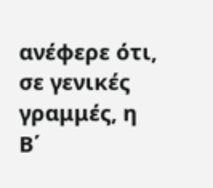ανέφερε ότι, σε γενικές γραμμές, η Β΄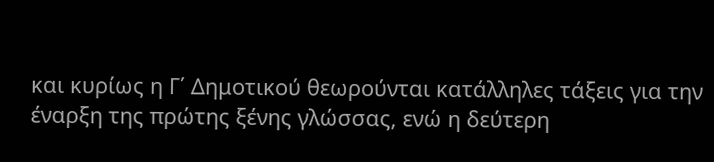και κυρίως η Γ΄ Δημοτικού θεωρούνται κατάλληλες τάξεις για την έναρξη της πρώτης ξένης γλώσσας, ενώ η δεύτερη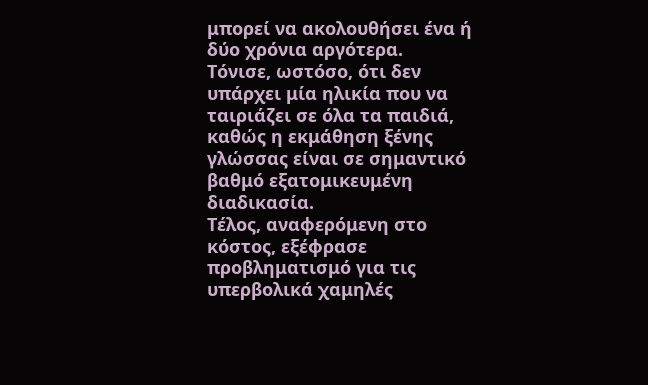μπορεί να ακολουθήσει ένα ή δύο χρόνια αργότερα.
Τόνισε, ωστόσο, ότι δεν υπάρχει μία ηλικία που να ταιριάζει σε όλα τα παιδιά, καθώς η εκμάθηση ξένης γλώσσας είναι σε σημαντικό βαθμό εξατομικευμένη διαδικασία.
Τέλος, αναφερόμενη στο κόστος, εξέφρασε προβληματισμό για τις υπερβολικά χαμηλές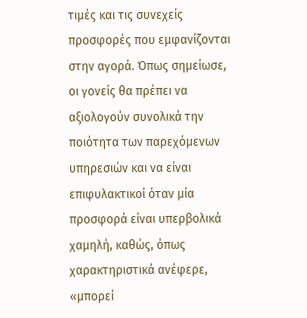τιμές και τις συνεχείς προσφορές που εμφανίζονται στην αγορά. Όπως σημείωσε, οι γονείς θα πρέπει να αξιολογούν συνολικά την ποιότητα των παρεχόμενων υπηρεσιών και να είναι επιφυλακτικοί όταν μία προσφορά είναι υπερβολικά χαμηλή, καθώς, όπως χαρακτηριστικά ανέφερε, «μπορεί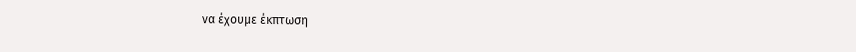να έχουμε έκπτωση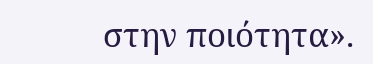στην ποιότητα».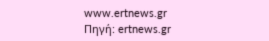www.ertnews.gr
Πηγή: ertnews.gr